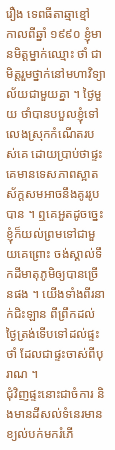រឿង ទេពធីតាឆ្មាខ្មៅ
កាលពីឆ្នាំ ១៩៩០ ខ្ញុំមានមិត្តម្នាក់ឈ្មោះ ថាំ ជាមិត្តរួមថ្នាក់នៅមហាវិទ្យាល័យជាមួយគ្នា ។ ថ្ងៃមួយ ថាំបានបបួលខ្ញុំទៅលេងស្រុកកំណើតរបស់គេ ដោយប្រាប់ថាផ្ទះគេមានទេសភាពស្អាតស័ក្តសមអាចនឹងគូររូបបាន ។ ឮគេអួតដូចច្នេះ ខ្ញុំក៏យល់ព្រមទៅជាមួយគេព្រោះ ចង់ស្គាល់ទឹកដីមាតុភូមិឲ្យបានច្រើនផង ។ យើងទាំងពីរនាក់ជិះឡាន ពីព្រឹកដល់ថ្ងៃត្រង់ទើបទៅដល់ផ្ទះថាំ ដែលជាផ្ទះចាស់ពីបុរាណ ។
ជុំវិញផ្ទះនោះជាចំការ និងមានដីសល់ទំនេរមានខ្យល់បក់មករំភើ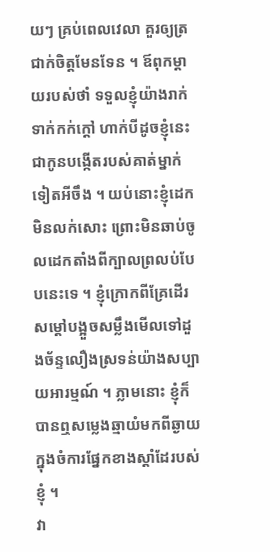យៗ គ្រប់ពេលវេលា គួរឲ្យត្រជាក់ចិត្តមែនទែន ។ ឪពុកម្ដាយរបស់ថាំ ទទួលខ្ញុំយ៉ាងរាក់ទាក់កក់ក្ដៅ ហាក់បីដូចខ្ញុំនេះជាកូនបង្កើតរបស់គាត់ម្នាក់ទៀតអីចឹង ។ យប់នោះខ្ញុំដេកមិនលក់សោះ ព្រោះមិនឆាប់ចូលដេកតាំងពីក្បាលព្រលប់បែបនេះទេ ។ ខ្ញុំក្រោកពីគ្រែដើរសម្ដៅបង្អួចសម្លឹងមើលទៅដួងច័ន្ទលឿងស្រទន់យ៉ាងសប្បាយអារម្មណ៍ ។ ភ្លាមនោះ ខ្ញុំក៏បានឮសម្លេងឆ្មាយំមកពីឆ្ងាយ ក្នុងចំការផ្នែកខាងស្ដាំដែរបស់ខ្ញុំ ។
វា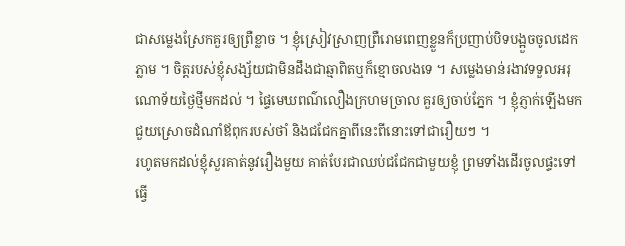ជាសម្លេងស្រែកគួរឲ្យព្រឺខ្លាច ។ ខ្ញុំស្រៀវស្រាញព្រឺរោមពេញខ្លួនក៏ប្រញាប់បិទបង្អួចចូលដេកភ្លាម ។ ចិត្តរបស់ខ្ញុំសង្ស័យជាមិនដឹងជាឆ្មាពិតឬក៏ខ្មោចលងទេ ។ សម្លេងមាន់រងាវទទួលអរុណោទ័យថ្ងៃថ្មីមកដល់ ។ ផ្ទៃមេឃពណ៌លឿងក្រហមច្រាល គួរឲ្យចាប់ភ្នែក ។ ខ្ញុំភ្ញាក់ឡើងមកជួយស្រោចដំណាំឪពុករបស់ថាំ និងជជែកគ្នាពីនេះពីនោះទៅជារឿយៗ ។
រហូតមកដល់ខ្ញុំសួរគាត់នូវរឿងមួយ គាត់បែរជាឈប់ជជែកជាមួយខ្ញុំ ព្រមទាំងដើរចូលផ្ទះទៅ ធ្វើ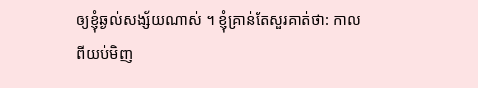ឲ្យខ្ញុំឆ្ងល់សង្ស័យណាស់ ។ ខ្ញុំគ្រាន់តែសួរគាត់ថា: កាលពីយប់មិញ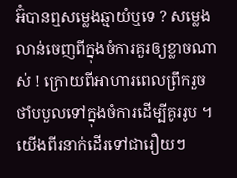អ៊ំបានឮសម្លេងឆ្មាយំឬទេ ? សម្លេងលាន់ចេញពីក្នុងចំការគួរឲ្យខ្លាចណាស់ ! ក្រោយពីអាហារពេលព្រឹករួច ថាំបបួលទៅក្នុងចំការដើម្បីគូររូប ។
យើងពីរនាក់ដើរទៅជារឿយៗ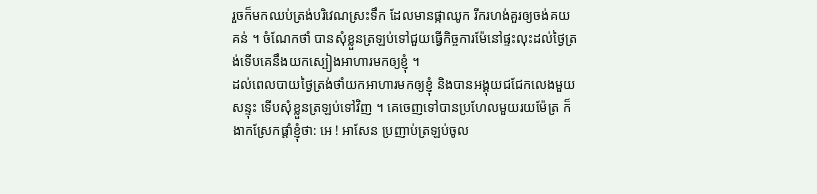រួចក៏មកឈប់ត្រង់បរិវេណស្រះទឹក ដែលមានផ្កាឈូក រីករហង់គួរឲ្យចង់គយគន់ ។ ចំណែកថាំ បានសុំខ្លួនត្រឡប់ទៅជួយធ្វើកិច្ចការម៉ែនៅផ្ទះលុះដល់ថ្ងៃត្រង់ទើបគេនឹងយកស្បៀងអាហារមកឲ្យខ្ញុំ ។
ដល់ពេលបាយថ្ងៃត្រង់ថាំយកអាហារមកឲ្យខ្ញុំ និងបានអង្គុយជជែកលេងមួយសន្ទុះ ទើបសុំខ្លួនត្រឡប់ទៅវិញ ។ គេចេញទៅបានប្រហែលមួយរយម៉ែត្រ ក៏ងាកស្រែកផ្ដាំខ្ញុំថា: អេ ! អាសែន ប្រញាប់ត្រឡប់ចូល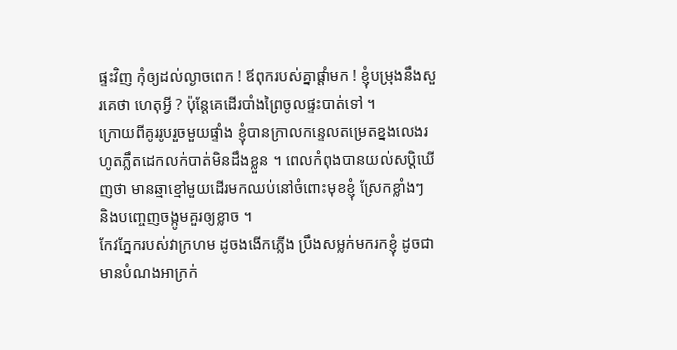ផ្ទះវិញ កុំឲ្យដល់ល្ងាចពេក ! ឪពុករបស់គ្នាផ្ដាំមក ! ខ្ញុំបម្រុងនឹងសួរគេថា ហេតុអ្វី ? ប៉ុន្ដែគេដើរបាំងព្រៃចូលផ្ទះបាត់ទៅ ។
ក្រោយពីគូររូបរួចមួយផ្ទាំង ខ្ញុំបានក្រាលកន្ទេលតម្រេតខ្នងលេងរហូតភ្លឹតដេកលក់បាត់មិនដឹងខ្លួន ។ ពេលកំពុងបានយល់សប្តិឃើញថា មានឆ្មាខ្មៅមួយដើរមកឈប់នៅចំពោះមុខខ្ញុំ ស្រែកខ្លាំងៗ និងបញ្ចេញចង្កូមគួរឲ្យខ្លាច ។
កែវភ្នែករបស់វាក្រហម ដូចងងើកភ្លើង ប្រឹងសម្លក់មករកខ្ញុំ ដូចជាមានបំណងអាក្រក់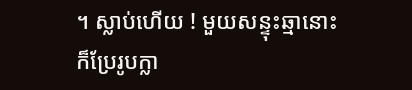។ ស្លាប់ហើយ ! មួយសន្ទុះឆ្មានោះក៏ប្រែរូបក្លា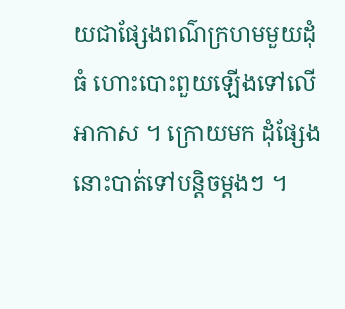យជាផ្សែងពណ៌ក្រហមមួយដុំធំ ហោះបោះពួយឡើងទៅលើអាកាស ។ ក្រោយមក ដុំផ្សែងនោះបាត់ទៅបន្តិចម្ដងៗ ។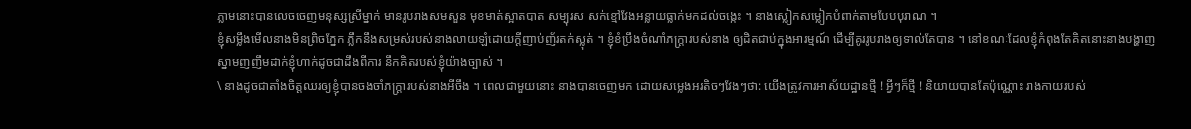ភ្លាមនោះបានលេចចេញមនុស្សស្រីម្នាក់ មានរូបរាងសមសួន មុខមាត់ស្អាតបាត សម្បុរស សក់ខ្មៅវែងអន្លាយធ្លាក់មកដល់ចង្កេះ ។ នាងស្លៀកសម្លៀកបំពាក់តាមបែបបុរាណ ។
ខ្ញុំសម្លឹងមើលនាងមិនព្រិចភ្នែក ភ្លឹកនឹងសម្រស់របស់នាងលាយឡំដោយក្ដីញាប់ញ័រតក់ស្លុត់ ។ ខ្ញុំខំប្រឹងចំណាំភក្ត្រារបស់នាង ឲ្យដិតជាប់ក្នុងអារម្មណ៍ ដើម្បីគូររូបរាងឲ្យទាល់តែបាន ។ នៅខណៈដែលខ្ញុំកំពុងតែគិតនោះនាងបង្ហាញស្នាមញញឹមដាក់ខ្ញុំហាក់ដូចជាដឹងពីការ នឹកគិតរបស់ខ្ញុំយ៉ាងច្បាស់ ។
\ នាងដូចជាតាំងចិត្តឈរឲ្យខ្ញុំបានចងចាំភក្ត្រារបស់នាងអីចឹង ។ ពេលជាមួយនោះ នាងបានចេញមក ដោយសម្លេងអរតិចៗវែងៗថា: យើងត្រូវការអាស័យដ្ឋានថ្មី ! អ្វីៗក៏ថ្មី ! និយាយបានតែប៉ុណ្ណោះ រាងកាយរបស់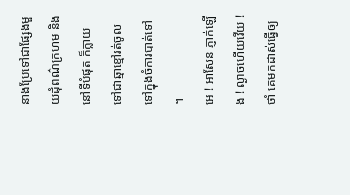នាងប្រែទៅជាផ្សែងមួយដុំពណ៌ក្រហម និងនៅទីបំផុត ក៏ក្លាយទៅជាឆ្មាខ្មៅរត់ចូលទៅក្នុងចំការបាត់ទៅ ។
អេ ! អាសែន ភ្ញាក់ឡើង ! ល្ងាចហើយវើយ ! ថាំ គេមកដាស់ធ្វើឲ្យ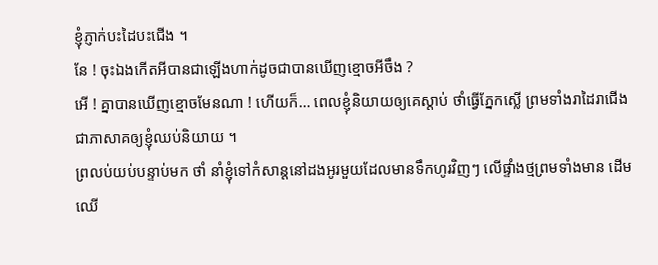ខ្ញុំភ្ញាក់បះដៃបះជើង ។
នែ ! ចុះឯងកើតអីបានជាឡើងហាក់ដូចជាបានឃើញខ្មោចអីចឹង ?
អើ ! គ្នាបានឃើញខ្មោចមែនណា ! ហើយក៏… ពេលខ្ញុំនិយាយឲ្យគេស្ដាប់ ថាំធ្វើភ្នែកស្លើ ព្រមទាំងរាដៃរាជើងជាភាសាគឲ្យខ្ញុំឈប់និយាយ ។
ព្រលប់យប់បន្ទាប់មក ថាំ នាំខ្ញុំទៅកំសាន្ដនៅដងអូរមួយដែលមានទឹកហូរវិញៗ លើផ្ទាំងថ្មព្រមទាំងមាន ដើមឈើ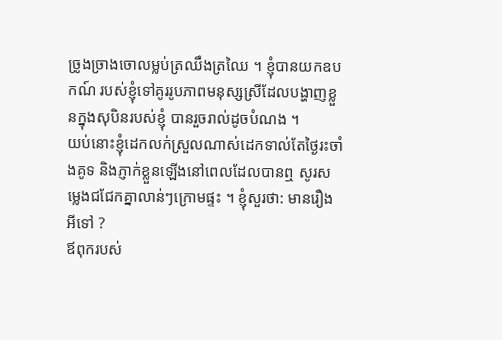ច្រូងច្រាងចោលម្លប់ត្រឈឹងត្រឈៃ ។ ខ្ញុំបានយកឧបកណ៍ របស់ខ្ញុំទៅគូររូបភាពមនុស្សស្រីដែលបង្ហាញខ្លួនក្នុងសុបិនរបស់ខ្ញុំ បានរួចរាល់ដូចបំណង ។
យប់នោះខ្ញុំដេកលក់ស្រួលណាស់ដេកទាល់តែថ្ងៃរះចាំងគូទ និងភ្ញាក់ខ្លួនឡើងនៅពេលដែលបានឮ សូរសម្លេងជជែកគ្នាលាន់ៗក្រោមផ្ទះ ។ ខ្ញុំសួរថា: មានរឿងអីទៅ ?
ឪពុករបស់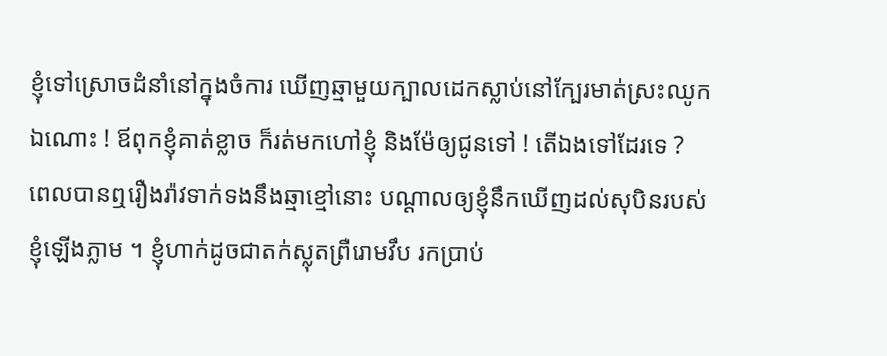ខ្ញុំទៅស្រោចដំនាំនៅក្នុងចំការ ឃើញឆ្មាមួយក្បាលដេកស្លាប់នៅក្បែរមាត់ស្រះឈូកឯណោះ ! ឪពុកខ្ញុំគាត់ខ្លាច ក៏រត់មកហៅខ្ញុំ និងម៉ែឲ្យជូនទៅ ! តើឯងទៅដែរទេ ?
ពេលបានឮរឿងរ៉ាវទាក់ទងនឹងឆ្មាខ្មៅនោះ បណ្ដាលឲ្យខ្ញុំនឹកឃើញដល់សុបិនរបស់ខ្ញុំឡើងភ្លាម ។ ខ្ញុំហាក់ដូចជាតក់ស្លុតព្រឺរោមវឹប រកប្រាប់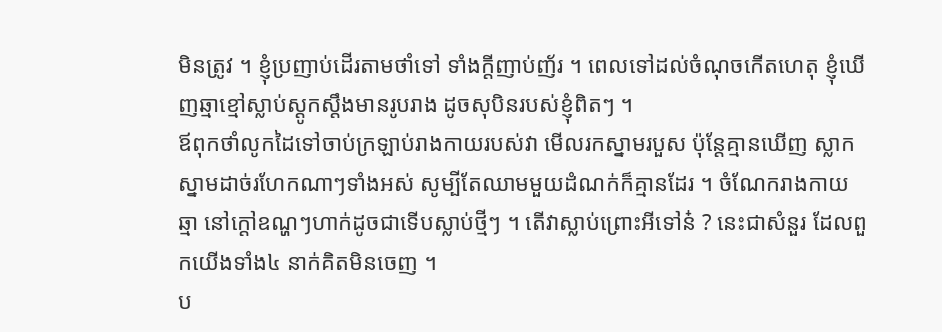មិនត្រូវ ។ ខ្ញុំប្រញាប់ដើរតាមថាំទៅ ទាំងក្ដីញាប់ញ័រ ។ ពេលទៅដល់ចំណុចកើតហេតុ ខ្ញុំឃើញឆ្មាខ្មៅស្លាប់ស្ដូកស្ដឹងមានរូបរាង ដូចសុបិនរបស់ខ្ញុំពិតៗ ។
ឪពុកថាំលូកដៃទៅចាប់ក្រឡាប់រាងកាយរបស់វា មើលរកស្នាមរបួស ប៉ុន្តែគ្មានឃើញ ស្លាកស្នាមដាច់រហែកណាៗទាំងអស់ សូម្បីតែឈាមមួយដំណក់ក៏គ្មានដែរ ។ ចំណែករាងកាយឆ្មា នៅក្ដៅឧណ្ហៗហាក់ដូចជាទើបស្លាប់ថ្មីៗ ។ តើវាស្លាប់ព្រោះអីទៅន៎ ? នេះជាសំនួរ ដែលពួកយើងទាំង៤ នាក់គិតមិនចេញ ។
ប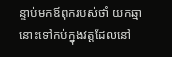ន្ទាប់មកឪពុករបស់ថាំ យកឆ្មានោះទៅកប់ក្នុងវត្តដែលនៅ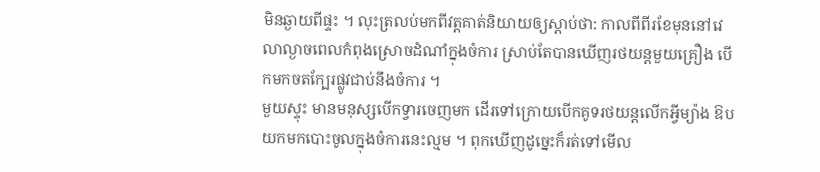មិនឆ្ងាយពីផ្ទះ ។ លុះត្រលប់មកពីវត្តគាត់និយាយឲ្យស្ដាប់ថា: កាលពីពីរខែមុននៅវេលាល្ងាចពេលកំពុងស្រោចដំណាំក្នុងចំការ ស្រាប់តែបានឃើញរថយន្ដមួយគ្រឿង បើកមកចតក្បែរផ្លូវជាប់នឹងចំការ ។
មួយស្ទុះ មានមនុស្សបើកទ្វារចេញមក ដើរទៅក្រោយបើកគូទរថយន្ដលើកអ្វីម្យ៉ាង ឱបយកមកបោះចូលក្នុងចំការនេះល្មម ។ ពុកឃើញដូច្នេះក៏រត់ទៅមើល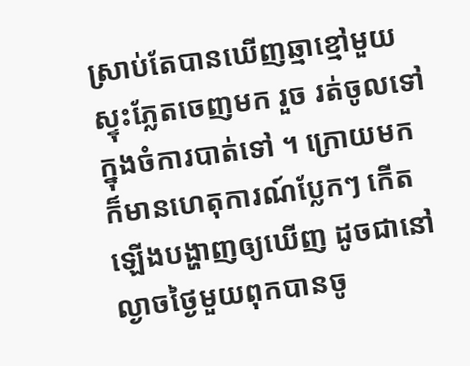ស្រាប់តែបានឃើញឆ្មាខ្មៅមួយស្ទុះភ្លែតចេញមក រួច រត់ចូលទៅក្នុងចំការបាត់ទៅ ។ ក្រោយមក ក៏មានហេតុការណ៍ប្លែកៗ កើតឡើងបង្ហាញឲ្យឃើញ ដូចជានៅល្ងាចថ្ងៃមួយពុកបានចូ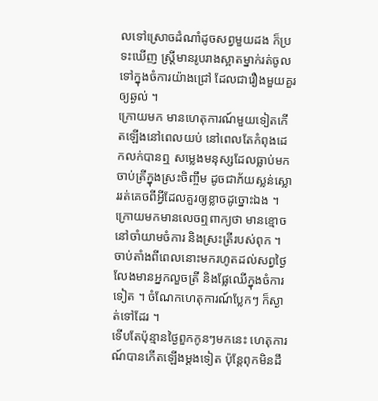លទៅស្រោចដំណាំដូចសព្វមួយដង ក៏ប្រទះឃើញ ស្រ្តីមានរូបរាងស្អាតម្នាក់រត់ចូលទៅក្នុងចំការយ៉ាងជ្រៅ ដែលជារឿងមួយគួរឲ្យឆ្ងល់ ។
ក្រោយមក មានហេតុការណ៍មួយទៀតកើតឡើងនៅពេលយប់ នៅពេលតែកំពុងដេកលក់បានឮ សម្លេងមនុស្សដែលធ្លាប់មកចាប់ត្រីក្នុងស្រះចិញ្ចឹម ដូចជាភ័យស្លន់ស្លោររត់គេចពីអ្វីដែលគួរឲ្យខ្លាចដូច្នោះឯង ។ ក្រោយមកមានលេចឮពាក្យថា មានខ្មោចនៅចាំយាមចំការ និងស្រះត្រីរបស់ពុក ។ ចាប់តាំងពីពេលនោះមករហូតដល់សព្វថ្ងៃ លែងមានអ្នកលួចត្រី និងផ្លែឈើក្នុងចំការទៀត ។ ចំណែកហេតុការណ៍ប្លែកៗ ក៏ស្ងាត់ទៅដែរ ។
ទើបតែប៉ុន្មានថ្ងៃពួកកូនៗមកនេះ ហេតុការណ៍បានកើតឡើងម្ដងទៀត ប៉ុន្តែពុកមិនដឹ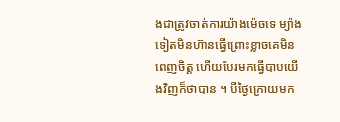ងជាត្រូវចាត់ការយ៉ាងម៉េចទេ ម្យ៉ាងទៀតមិនហ៊ានធ្វើព្រោះខ្លាចគេមិនពេញចិត្ត ហើយបែរមកធ្វើបាបយើងវិញក៏ថាបាន ។ បីថ្ងៃក្រោយមក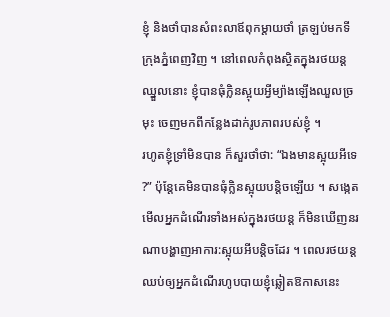ខ្ញុំ និងថាំបានសំពះលាឪពុកម្ដាយថាំ ត្រឡប់មកទីក្រុងភ្នំពេញវិញ ។ នៅពេលកំពុងស្ថិតក្នុងរថយន្ដឈ្នួលនោះ ខ្ញុំបានធុំក្លិនស្អុយអ្វីម្យ៉ាងឡើងឈួលច្រមុះ ចេញមកពីកន្លែងដាក់រូបភាពរបស់ខ្ញុំ ។
រហូតខ្ញុំទ្រាំមិនបាន ក៏សួរថាំថា: “ឯងមានស្អុយអីទេ ?” ប៉ុន្តែគេមិនបានធុំក្លិនស្អុយបន្តិចឡើយ ។ សង្កេតមើលអ្នកដំណើរទាំងអស់ក្នុងរថយន្ដ ក៏មិនឃើញនរណាបង្ហាញអាការ:ស្អុយអីបន្តិចដែរ ។ ពេលរថយន្តឈប់ឲ្យអ្នកដំណើរហូបបាយខ្ញុំឆ្លៀតឱកាសនេះ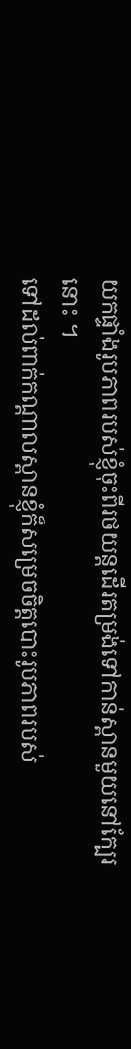យកផ្ទាំងរូបភាពរបស់ខ្ញុំចុះពីរថយន្តដើរតម្រង់ទៅកាន់ស្ពានមួយនៅក្បែរនោះ ។
ទៅដល់ពាក់កណ្ដាលស្ពានខ្ញុំក៏សម្រេចចិត្តបោះរូបភាពរបស់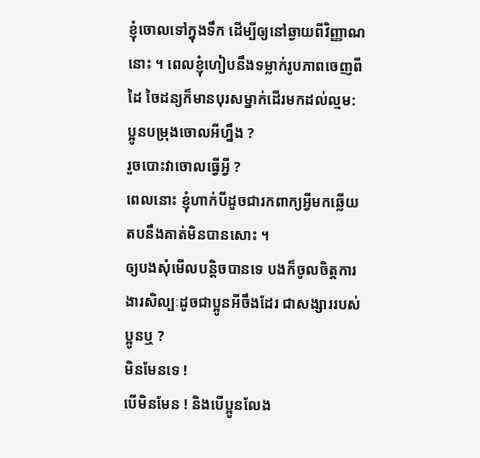ខ្ញុំចោលទៅក្នុងទឹក ដើម្បីឲ្យនៅឆ្ងាយពីវិញ្ញាណនោះ ។ ពេលខ្ញុំហៀបនឹងទម្លាក់រូបភាពចេញពីដៃ ចៃដន្យក៏មានបុរសម្នាក់ដើរមកដល់ល្មម: ប្អូនបម្រុងចោលអីហ្នឹង ?
រួចបោះវាចោលធ្វើអ្វី ?
ពេលនោះ ខ្ញុំហាក់បីដូចជារកពាក្យអ្វីមកឆ្លើយតបនឹងគាត់មិនបានសោះ ។
ឲ្យបងសុំមើលបន្តិចបានទេ បងក៏ចូលចិត្តការងារសិល្បៈដូចជាប្អូនអីចឹងដែរ ជាសង្សាររបស់ប្អូនឬ ?
មិនមែនទេ !
បើមិនមែន ! និងបើប្អូនលែង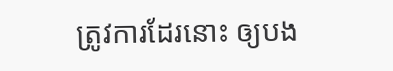ត្រូវការដែរនោះ ឲ្យបង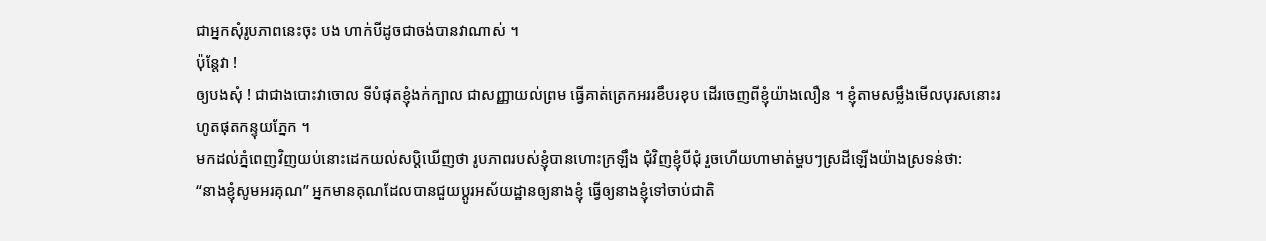ជាអ្នកសុំរូបភាពនេះចុះ បង ហាក់បីដូចជាចង់បានវាណាស់ ។
ប៉ុន្តែវា !
ឲ្យបងសុំ ! ជាជាងបោះវាចោល ទីបំផុតខ្ញុំងក់ក្បាល ជាសញ្ញាយល់ព្រម ធ្វើគាត់ត្រេកអររខឹបរខុប ដើរចេញពីខ្ញុំយ៉ាងលឿន ។ ខ្ញុំតាមសម្លឹងមើលបុរសនោះរហូតផុតកន្ទុយភ្នែក ។
មកដល់ភ្នំពេញវិញយប់នោះដេកយល់សប្តិឃើញថា រូបភាពរបស់ខ្ញុំបានហោះក្រឡឹង ជុំវិញខ្ញុំបីជុំ រួចហើយហាមាត់ម្ហបៗស្រដីឡើងយ៉ាងស្រទន់ថា:
“នាងខ្ញុំសូមអរគុណ” អ្នកមានគុណដែលបានជួយប្ដូរអស័យដ្ឋានឲ្យនាងខ្ញុំ ធ្វើឲ្យនាងខ្ញុំទៅចាប់ជាតិ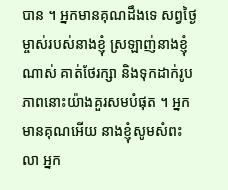បាន ។ អ្នកមានគុណដឹងទេ សព្វថ្ងៃម្ចាស់របស់នាងខ្ញុំ ស្រឡាញ់នាងខ្ញុំណាស់ គាត់ថែរក្សា និងទុកដាក់រូបភាពនោះយ៉ាងគួរសមបំផុត ។ អ្នកមានគុណអើយ នាងខ្ញុំសូមសំពះលា អ្នក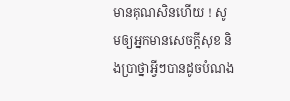មានគុណសិនហើយ ! សូមឲ្យអ្នកមានសេចក្ដីសុខ និងប្រាថ្នាអ្វីៗបានដូចបំណង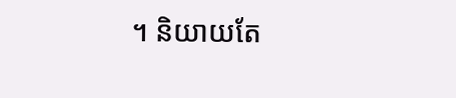។ និយាយតែ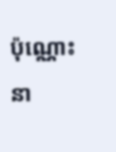ប៉ុណ្ណោះ នា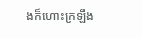ងក៏ហោះក្រឡឹង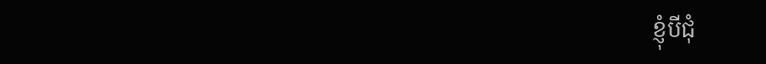ខ្ញុំបីជុំ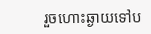រួចហោះឆ្ងាយទៅប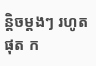ន្តិចម្ដងៗ រហូតផុត ក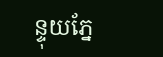ន្ទុយភ្នែ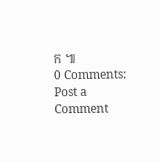ក ៕
0 Comments:
Post a Comment